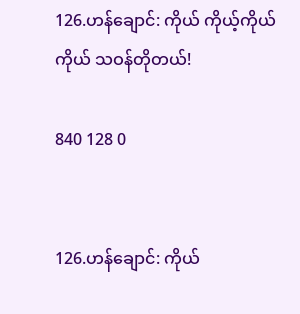126.ဟန်ချောင်: ကိုယ် ကိုယ့်ကိုယ်ကိုယ် သဝန်တိုတယ်!

840 128 0


126.ဟန်ချောင်: ကိုယ်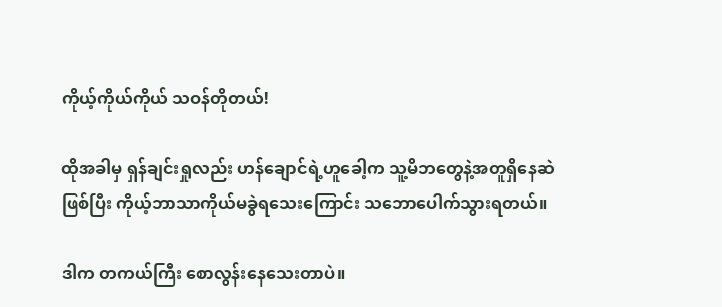ကိုယ့်ကိုယ်ကိုယ် သဝန်တိုတယ်!

ထိုအခါမှ ရှန်ချင်းရှုလည်း ဟန်ချောင်ရဲ့ဟူခေါ့က သူ့မိဘတွေနဲ့အတူရှိနေဆဲဖြစ်ပြီး ကိုယ့်ဘာသာကိုယ်မခွဲရသေးကြောင်း သဘောပေါက်သွားရတယ်။

ဒါက တကယ်ကြီး စောလွန်းနေသေးတာပဲ။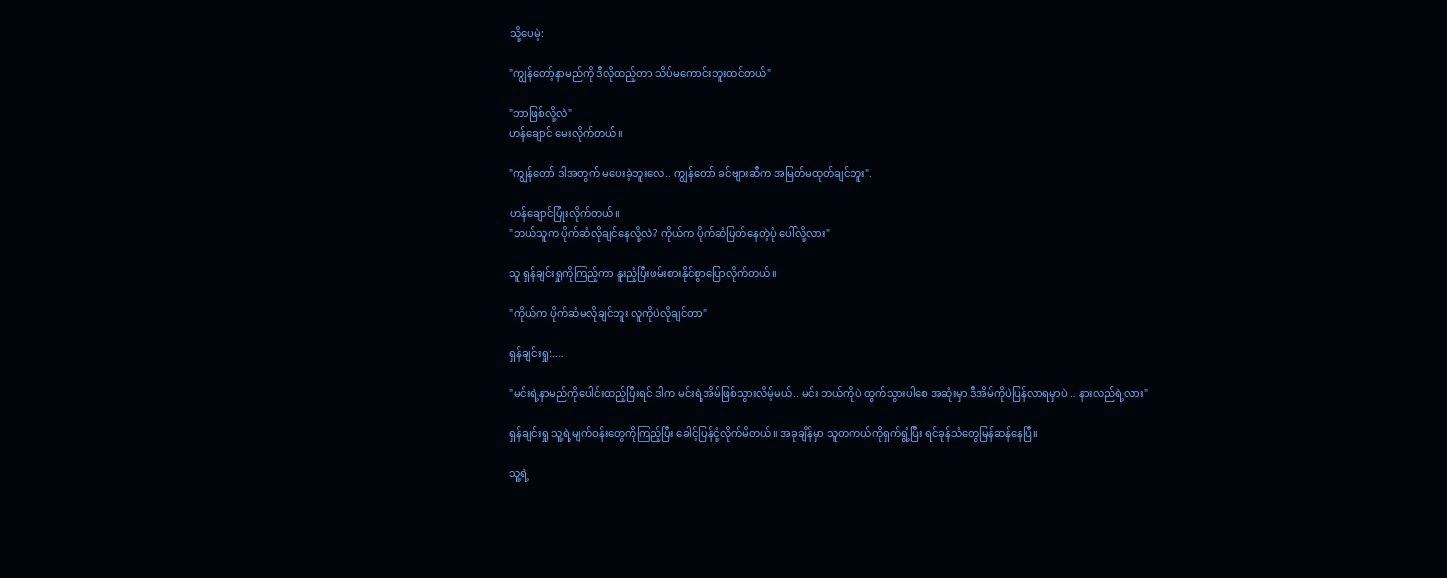သို့ပေမဲ့:

"ကျွန်တော့်နာမည်ကို ဒီလိုထည့်တာ သိပ်မကောင်းဘူးထင်တယ်"

"ဘာဖြစ်လို့လဲ"
ဟန်ချောင် မေးလိုက်တယ်။

"ကျွန်တော် ဒါအတွက် မပေးခဲ့ဘူးလေ.. ကျွန်တော် ခင်ဗျားဆီက အမြတ်မထုတ်ချင်ဘူး".

ဟန်ချောင်ပြုံးလိုက်တယ်။
"ဘယ်သူက ပိုက်ဆံလိုချင်နေလို့လဲ? ကိုယ်က ပိုက်ဆံပြတ်နေတဲ့ပုံ ပေါ်လို့လား"

သူ ရှန်ချင်းရှုကိုကြည့်ကာ နူးညံ့ပြီးဖမ်းစားနိုင်စွာပြောလိုက်တယ်။

"ကိုယ်က ပိုက်ဆံမလိုချင်ဘူး လူကိုပဲလိုချင်တာ"

ရှန်ချင်းရှု:....

"မင်းရဲ့နာမည်ကိုပေါင်းထည့်ပြီးရင် ဒါက မင်းရဲ့အိမ်ဖြစ်သွားလိမ့်မယ်.. မင်း ဘယ်ကိုပဲ ထွက်သွားပါစေ အဆုံးမှာ ဒီအိမ်ကိုပဲပြန်လာရမှာပဲ .. နားလည်ရဲ့လား"

ရှန်ချင်းရှု သူ့ရဲ့မျက်ဝန်းတွေကိုကြည့်ပြီး ခေါင့်ပြန်ငုံ့လိုက်မိတယ်။ အခုချိန်မှာ သူတကယ်ကိုရှက်ရွံ့ပြီး ရင်ခုန်သံတွေမြန်ဆန်နေပြီ။

သူ့ရဲ့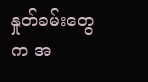နှုတ်ခမ်းတွေက အ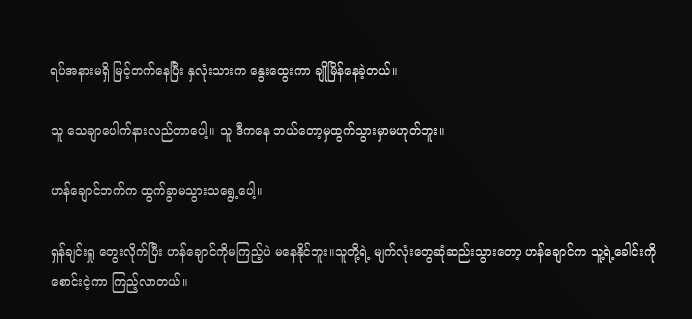ရပ်အနားမရှိ မြင့်တက်နေပြီး နှလုံးသားက နွေးထွေးကာ ချိုမြိန်နေခဲ့တယ်။

သူ သေချာပေါက်နားလည်တာပေါ့။ သူ ဒီကနေ ဘယ်တော့မှထွက်သွားမှာမဟုတ်ဘူး။

ဟန်ချောင်ဘက်က ထွက်ခွာမသွားသရွေ့ပေါ့။

ရှန်ချင်းရှု တွေးလိုက်ပြီး ဟန်ချောင်ကိုမကြည့်ပဲ မနေနိုင်ဘူး။သူတို့ရဲ့ မျက်လုံးတွေဆုံဆည်းသွားတော့ ဟန်ချောင်က သူ့ရဲ့ခေါင်းကို စောင်းငဲ့ကာ ကြည့်လာတယ်။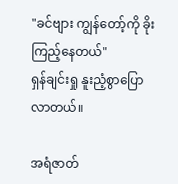"ခင်ဗျား ကျွန်တော့်ကို ခိုးကြည့်နေတယ်"
ရှန်ချင်းရှု နူးညံ့စွာပြောလာတယ်။

အရံဇာတ်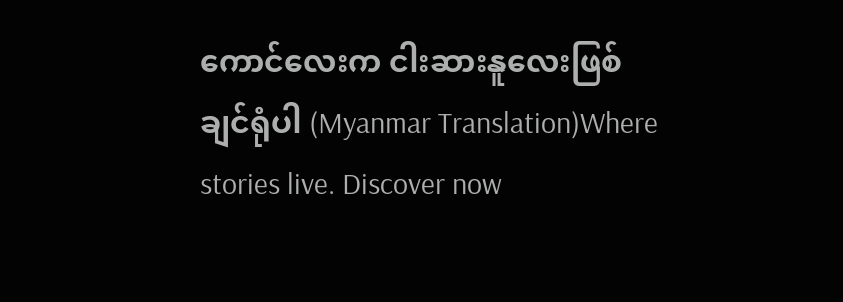ကောင်လေးက ငါးဆားနူလေးဖြစ်ချင်ရုံပါ (Myanmar Translation)Where stories live. Discover now